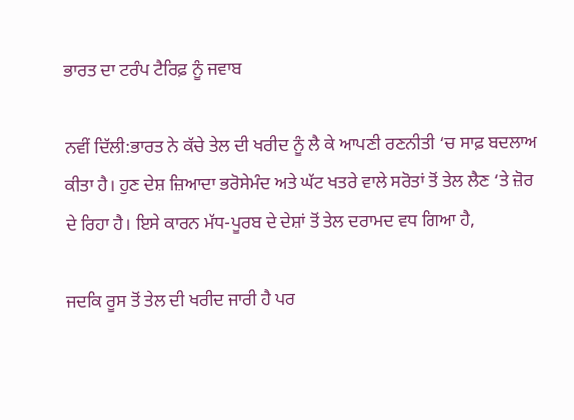ਭਾਰਤ ਦਾ ਟਰੰਪ ਟੈਰਿਫ਼ ਨੂੰ ਜਵਾਬ

ਨਵੀਂ ਦਿੱਲੀ:ਭਾਰਤ ਨੇ ਕੱਚੇ ਤੇਲ ਦੀ ਖਰੀਦ ਨੂੰ ਲੈ ਕੇ ਆਪਣੀ ਰਣਨੀਤੀ ‘ਚ ਸਾਫ਼ ਬਦਲਾਅ ਕੀਤਾ ਹੈ। ਹੁਣ ਦੇਸ਼ ਜ਼ਿਆਦਾ ਭਰੋਸੇਮੰਦ ਅਤੇ ਘੱਟ ਖਤਰੇ ਵਾਲੇ ਸਰੋਤਾਂ ਤੋਂ ਤੇਲ ਲੈਣ ‘ਤੇ ਜ਼ੋਰ ਦੇ ਰਿਹਾ ਹੈ। ਇਸੇ ਕਾਰਨ ਮੱਧ-ਪੂਰਬ ਦੇ ਦੇਸ਼ਾਂ ਤੋਂ ਤੇਲ ਦਰਾਮਦ ਵਧ ਗਿਆ ਹੈ,

ਜਦਕਿ ਰੂਸ ਤੋਂ ਤੇਲ ਦੀ ਖਰੀਦ ਜਾਰੀ ਹੈ ਪਰ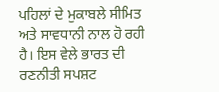ਪਹਿਲਾਂ ਦੇ ਮੁਕਾਬਲੇ ਸੀਮਿਤ ਅਤੇ ਸਾਵਧਾਨੀ ਨਾਲ ਹੋ ਰਹੀ ਹੈ। ਇਸ ਵੇਲੇ ਭਾਰਤ ਦੀ ਰਣਨੀਤੀ ਸਪਸ਼ਟ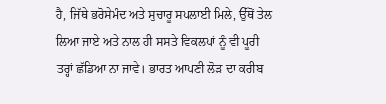ਹੈ, ਜਿੱਥੇ ਭਰੋਸੇਮੰਦ ਅਤੇ ਸੁਚਾਰੂ ਸਪਲਾਈ ਮਿਲੇ, ਉੱਥੋਂ ਤੇਲ ਲਿਆ ਜਾਏ ਅਤੇ ਨਾਲ ਹੀ ਸਸਤੇ ਵਿਕਲਪਾਂ ਨੂੰ ਵੀ ਪੂਰੀ ਤਰ੍ਹਾਂ ਛੱਡਿਆ ਨਾ ਜਾਵੇ। ਭਾਰਤ ਆਪਣੀ ਲੋੜ ਦਾ ਕਰੀਬ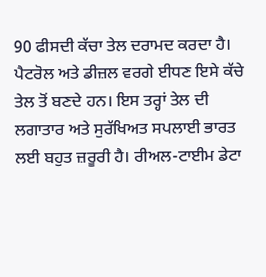90 ਫੀਸਦੀ ਕੱਚਾ ਤੇਲ ਦਰਾਮਦ ਕਰਦਾ ਹੈ।
ਪੈਟਰੋਲ ਅਤੇ ਡੀਜ਼ਲ ਵਰਗੇ ਈਧਣ ਇਸੇ ਕੱਚੇ ਤੇਲ ਤੋਂ ਬਣਦੇ ਹਨ। ਇਸ ਤਰ੍ਹਾਂ ਤੇਲ ਦੀ ਲਗਾਤਾਰ ਅਤੇ ਸੁਰੱਖਿਅਤ ਸਪਲਾਈ ਭਾਰਤ ਲਈ ਬਹੁਤ ਜ਼ਰੂਰੀ ਹੈ। ਰੀਅਲ-ਟਾਈਮ ਡੇਟਾ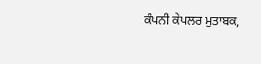ਕੰਪਨੀ ਕੇਪਲਰ ਮੁਤਾਬਕ,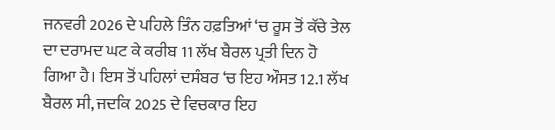ਜਨਵਰੀ 2026 ਦੇ ਪਹਿਲੇ ਤਿੰਨ ਹਫ਼ਤਿਆਂ ‘ਚ ਰੂਸ ਤੋਂ ਕੱਚੇ ਤੇਲ ਦਾ ਦਰਾਮਦ ਘਟ ਕੇ ਕਰੀਬ 11 ਲੱਖ ਬੈਰਲ ਪ੍ਰਤੀ ਦਿਨ ਹੋ ਗਿਆ ਹੈ। ਇਸ ਤੋਂ ਪਹਿਲਾਂ ਦਸੰਬਰ ‘ਚ ਇਹ ਔਸਤ 12.1 ਲੱਖ ਬੈਰਲ ਸੀ, ਜਦਕਿ 2025 ਦੇ ਵਿਚਕਾਰ ਇਹ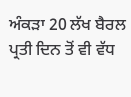ਅੰਕੜਾ 20 ਲੱਖ ਬੈਰਲ ਪ੍ਰਤੀ ਦਿਨ ਤੋਂ ਵੀ ਵੱਧ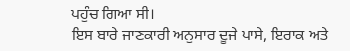ਪਹੁੰਚ ਗਿਆ ਸੀ।
ਇਸ ਬਾਰੇ ਜਾਣਕਾਰੀ ਅਨੁਸਾਰ ਦੂਜੇ ਪਾਸੇ, ਇਰਾਕ ਅਤੇ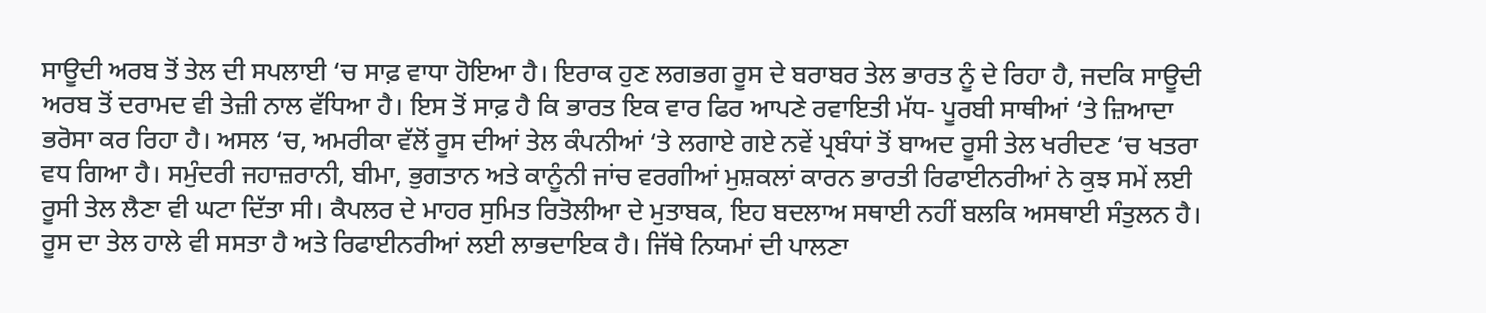ਸਾਊਦੀ ਅਰਬ ਤੋਂ ਤੇਲ ਦੀ ਸਪਲਾਈ ‘ਚ ਸਾਫ਼ ਵਾਧਾ ਹੋਇਆ ਹੈ। ਇਰਾਕ ਹੁਣ ਲਗਭਗ ਰੂਸ ਦੇ ਬਰਾਬਰ ਤੇਲ ਭਾਰਤ ਨੂੰ ਦੇ ਰਿਹਾ ਹੈ, ਜਦਕਿ ਸਾਊਦੀ ਅਰਬ ਤੋਂ ਦਰਾਮਦ ਵੀ ਤੇਜ਼ੀ ਨਾਲ ਵੱਧਿਆ ਹੈ। ਇਸ ਤੋਂ ਸਾਫ਼ ਹੈ ਕਿ ਭਾਰਤ ਇਕ ਵਾਰ ਫਿਰ ਆਪਣੇ ਰਵਾਇਤੀ ਮੱਧ- ਪੂਰਬੀ ਸਾਥੀਆਂ ‘ਤੇ ਜ਼ਿਆਦਾ ਭਰੋਸਾ ਕਰ ਰਿਹਾ ਹੈ। ਅਸਲ ‘ਚ, ਅਮਰੀਕਾ ਵੱਲੋਂ ਰੂਸ ਦੀਆਂ ਤੇਲ ਕੰਪਨੀਆਂ ‘ਤੇ ਲਗਾਏ ਗਏ ਨਵੇਂ ਪ੍ਰਬੰਧਾਂ ਤੋਂ ਬਾਅਦ ਰੂਸੀ ਤੇਲ ਖਰੀਦਣ ‘ਚ ਖਤਰਾ ਵਧ ਗਿਆ ਹੈ। ਸਮੁੰਦਰੀ ਜਹਾਜ਼ਰਾਨੀ, ਬੀਮਾ, ਭੁਗਤਾਨ ਅਤੇ ਕਾਨੂੰਨੀ ਜਾਂਚ ਵਰਗੀਆਂ ਮੁਸ਼ਕਲਾਂ ਕਾਰਨ ਭਾਰਤੀ ਰਿਫਾਈਨਰੀਆਂ ਨੇ ਕੁਝ ਸਮੇਂ ਲਈ ਰੂਸੀ ਤੇਲ ਲੈਣਾ ਵੀ ਘਟਾ ਦਿੱਤਾ ਸੀ। ਕੈਪਲਰ ਦੇ ਮਾਹਰ ਸੁਮਿਤ ਰਿਤੋਲੀਆ ਦੇ ਮੁਤਾਬਕ, ਇਹ ਬਦਲਾਅ ਸਥਾਈ ਨਹੀਂ ਬਲਕਿ ਅਸਥਾਈ ਸੰਤੁਲਨ ਹੈ। ਰੂਸ ਦਾ ਤੇਲ ਹਾਲੇ ਵੀ ਸਸਤਾ ਹੈ ਅਤੇ ਰਿਫਾਈਨਰੀਆਂ ਲਈ ਲਾਭਦਾਇਕ ਹੈ। ਜਿੱਥੇ ਨਿਯਮਾਂ ਦੀ ਪਾਲਣਾ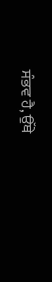ਸੰਭਵ ਹੈ, ਉੱਥੇ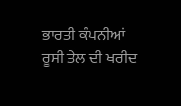ਭਾਰਤੀ ਕੰਪਨੀਆਂ ਰੂਸੀ ਤੇਲ ਦੀ ਖਰੀਦ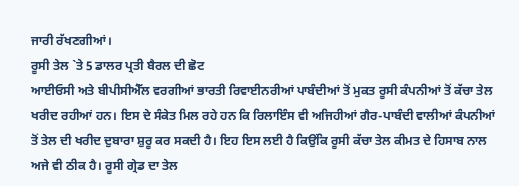ਜਾਰੀ ਰੱਖਣਗੀਆਂ।
ਰੂਸੀ ਤੇਲ `ਤੇ 5 ਡਾਲਰ ਪ੍ਰਤੀ ਬੈਰਲ ਦੀ ਛੋਟ
ਆਈਓਸੀ ਅਤੇ ਬੀਪੀਸੀਐੱਲ ਵਰਗੀਆਂ ਭਾਰਤੀ ਰਿਵਾਈਨਰੀਆਂ ਪਾਬੰਦੀਆਂ ਤੋਂ ਮੁਕਤ ਰੂਸੀ ਕੰਪਨੀਆਂ ਤੋਂ ਕੱਚਾ ਤੇਲ ਖਰੀਦ ਰਹੀਆਂ ਹਨ। ਇਸ ਦੇ ਸੰਕੇਤ ਮਿਲ ਰਹੇ ਹਨ ਕਿ ਰਿਲਾਇੰਸ ਵੀ ਅਜਿਹੀਆਂ ਗੈਰ-ਪਾਬੰਦੀ ਵਾਲੀਆਂ ਕੰਪਨੀਆਂ ਤੋਂ ਤੇਲ ਦੀ ਖਰੀਦ ਦੁਬਾਰਾ ਸ਼ੁਰੂ ਕਰ ਸਕਦੀ ਹੈ। ਇਹ ਇਸ ਲਈ ਹੈ ਕਿਉਂਕਿ ਰੂਸੀ ਕੱਚਾ ਤੇਲ ਕੀਮਤ ਦੇ ਹਿਸਾਬ ਨਾਲ ਅਜੇ ਵੀ ਠੀਕ ਹੈ। ਰੂਸੀ ਗ੍ਰੇਡ ਦਾ ਤੇਲ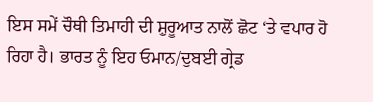ਇਸ ਸਮੇਂ ਚੌਥੀ ਤਿਮਾਹੀ ਦੀ ਸ਼ੁਰੂਆਤ ਨਾਲੋਂ ਛੋਟ ‘ਤੇ ਵਪਾਰ ਹੋ ਰਿਹਾ ਹੈ। ਭਾਰਤ ਨੂੰ ਇਹ ਓਮਾਨ/ਦੁਬਈ ਗ੍ਰੇਡ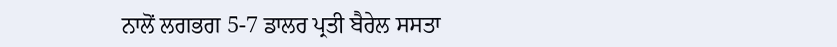ਨਾਲੋਂ ਲਗਭਗ 5-7 ਡਾਲਰ ਪ੍ਰਤੀ ਬੈਰੇਲ ਸਸਤਾ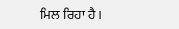ਮਿਲ ਰਿਹਾ ਹੈ।